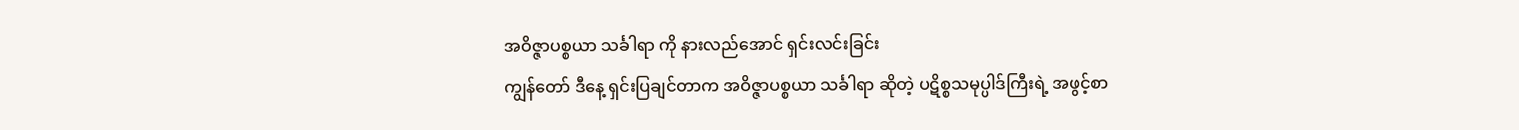အဝိဇ္ဇာပစ္စယာ သင်္ခါရာ ကို နားလည်အောင် ရှင်းလင်းခြင်း
ကျွန်တော် ဒီနေ့ ရှင်းပြချင်တာက အဝိဇ္ဇာပစ္စယာ သင်္ခါရာ ဆိုတဲ့ ပဋိစ္စသမုပ္ပါဒ်ကြီးရဲ့ အဖွင့်စာ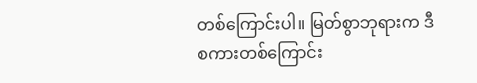တစ်ကြောင်းပါ။ မြတ်စွာဘုရားက ဒီစကားတစ်ကြောင်း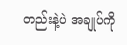တည်းနဲ့ပဲ အချုပ်ကို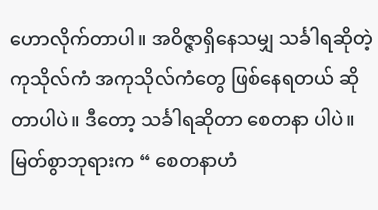ဟောလိုက်တာပါ။ အဝိဇ္ဇာရှိနေသမျှ သင်္ခါရဆိုတဲ့ ကုသိုလ်ကံ အကုသိုလ်ကံတွေ ဖြစ်နေရတယ် ဆိုတာပါပဲ။ ဒီတော့ သင်္ခါရဆိုတာ စေတနာ ပါပဲ။ မြတ်စွာဘုရားက “ စေတနာဟံ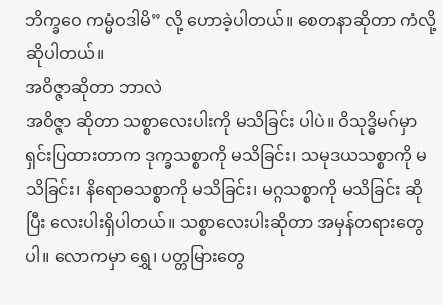ဘိက္ခဝေ ကမ္မံဝဒါမိ” လို့ ဟောခဲ့ပါတယ်။ စေတနာဆိုတာ ကံလို့ ဆိုပါတယ်။
အဝိဇ္ဇာဆိုတာ ဘာလဲ
အဝိဇ္ဇာ ဆိုတာ သစ္စာလေးပါးကို မသိခြင်း ပါပဲ။ ဝိသုဒ္ဓိမဂ်မှာ ရှင်းပြထားတာက ဒုက္ခသစ္စာကို မသိခြင်း၊ သမုဒယသစ္စာကို မသိခြင်း၊ နိရောဓသစ္စာကို မသိခြင်း၊ မဂ္ဂသစ္စာကို မသိခြင်း ဆိုပြီး လေးပါးရှိပါတယ်။ သစ္စာလေးပါးဆိုတာ အမှန်တရားတွေပါ။ လောကမှာ ရွှေ၊ ပတ္တမြားတွေ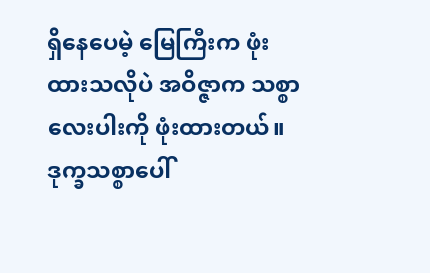ရှိနေပေမဲ့ မြေကြီးက ဖုံးထားသလိုပဲ အဝိဇ္ဇာက သစ္စာလေးပါးကို ဖုံးထားတယ်။ ဒုက္ခသစ္စာပေါ်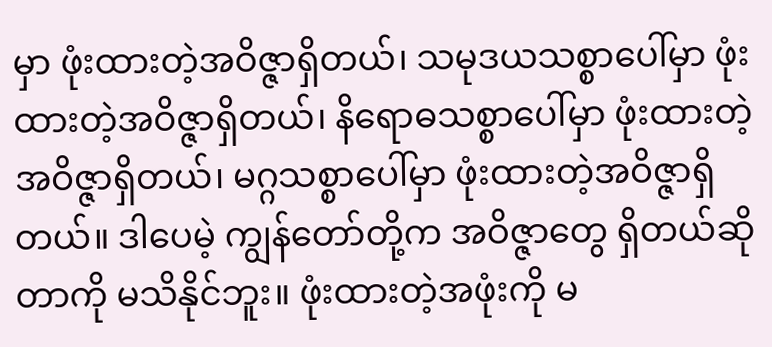မှာ ဖုံးထားတဲ့အဝိဇ္ဇာရှိတယ်၊ သမုဒယသစ္စာပေါ်မှာ ဖုံးထားတဲ့အဝိဇ္ဇာရှိတယ်၊ နိရောဓသစ္စာပေါ်မှာ ဖုံးထားတဲ့အဝိဇ္ဇာရှိတယ်၊ မဂ္ဂသစ္စာပေါ်မှာ ဖုံးထားတဲ့အဝိဇ္ဇာရှိတယ်။ ဒါပေမဲ့ ကျွန်တော်တို့က အဝိဇ္ဇာတွေ ရှိတယ်ဆိုတာကို မသိနိုင်ဘူး။ ဖုံးထားတဲ့အဖုံးကို မ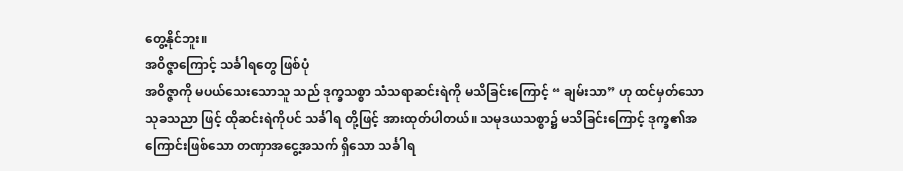တွေ့နိုင်ဘူး။
အဝိဇ္ဇာကြောင့် သင်္ခါရတွေ ဖြစ်ပုံ
အဝိဇ္ဇာကို မပယ်သေးသောသူ သည် ဒုက္ခသစ္စာ သံသရာဆင်းရဲကို မသိခြင်းကြောင့် “ ချမ်းသာ” ဟု ထင်မှတ်သော သုခသညာ ဖြင့် ထိုဆင်းရဲကိုပင် သင်္ခါရ တို့ဖြင့် အားထုတ်ပါတယ်။ သမုဒယသစ္စာ၌ မသိခြင်းကြောင့် ဒုက္ခ၏အကြောင်းဖြစ်သော တဏှာအငွေ့အသက် ရှိသော သင်္ခါရ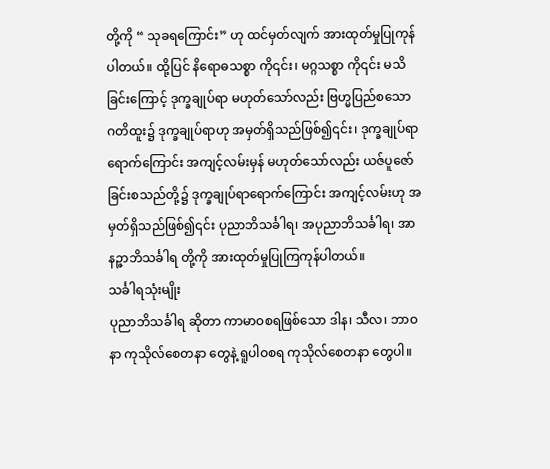တို့ကို “ သုခရကြောင်း” ဟု ထင်မှတ်လျက် အားထုတ်မှုပြုကုန်ပါတယ်။ ထို့ပြင် နိရောဓသစ္စာ ကို၎င်း၊ မဂ္ဂသစ္စာ ကို၎င်း မသိခြင်းကြောင့် ဒုက္ခချုပ်ရာ မဟုတ်သော်လည်း ဗြဟ္မပြည်စသော ဂတိထူး၌ ဒုက္ခချုပ်ရာဟု အမှတ်ရှိသည်ဖြစ်၍၎င်း၊ ဒုက္ခချုပ်ရာရောက်ကြောင်း အကျင့်လမ်းမှန် မဟုတ်သော်လည်း ယဇ်ပူဇော်ခြင်းစသည်တို့၌ ဒုက္ခချုပ်ရာရောက်ကြောင်း အကျင့်လမ်းဟု အမှတ်ရှိသည်ဖြစ်၍၎င်း ပုညာဘိသင်္ခါရ၊ အပုညာဘိသင်္ခါရ၊ အာနဉ္ဇာဘိသင်္ခါရ တို့ကို အားထုတ်မှုပြုကြကုန်ပါတယ်။
သင်္ခါရသုံးမျိုး
ပုညာဘိသင်္ခါရ ဆိုတာ ကာမာဝစရဖြစ်သော ဒါန၊ သီလ၊ ဘာဝနာ ကုသိုလ်စေတနာ တွေနဲ့ ရူပါဝစရ ကုသိုလ်စေတနာ တွေပါ။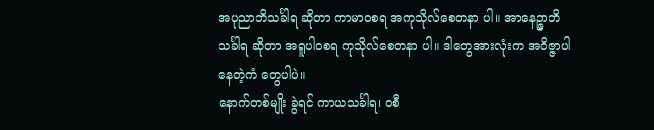အပုညာဘိသင်္ခါရ ဆိုတာ ကာမာဝစရ အကုသိုလ်စေတနာ ပါ။ အာနေဉ္ဇာဘိသင်္ခါရ ဆိုတာ အရူပါဝစရ ကုသိုလ်စေတနာ ပါ။ ဒါတွေအားလုံးက အဝိဇ္ဇာပါနေတဲ့ကံ တွေပါပဲ။
နောက်တစ်မျိုး ခွဲရင် ကာယသင်္ခါရ၊ ဝစီ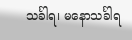သင်္ခါရ၊ မနောသင်္ခါရ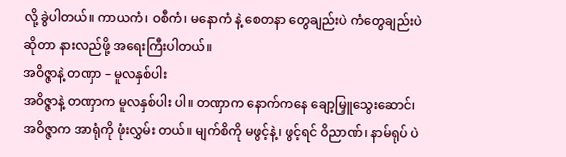လို့ ခွဲပါတယ်။ ကာယကံ၊ ဝစီကံ၊ မနောကံ နဲ့ စေတနာ တွေချည်းပဲ ကံတွေချည်းပဲဆိုတာ နားလည်ဖို့ အရေးကြီးပါတယ်။
အဝိဇ္ဇာနဲ့ တဏှာ – မူလနှစ်ပါး
အဝိဇ္ဇာနဲ့ တဏှာက မူလနှစ်ပါး ပါ။ တဏှာက နောက်ကနေ ချော့မြှူသွေးဆောင်၊ အဝိဇ္ဇာက အာရုံကို ဖုံးလွှမ်း တယ်။ မျက်စိကို မဖွင့်နဲ့၊ ဖွင့်ရင် ဝိညာဏ်၊ နာမ်ရုပ် ပဲ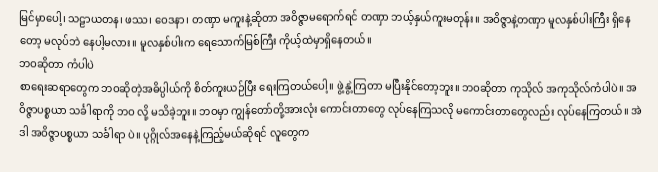မြင်မှာပေါ့၊ သဠာယတန၊ ဖဿ၊ ဝေဒနာ၊ တဏှာ မကူးနဲ့ဆိုတာ အဝိဇ္ဇာမရောက်ရင် တဏှာ ဘယ့်နှယ်ကူးမတုန်း။ အဝိဇ္ဇာနဲ့တဏှာ မူလနှစ်ပါးကြီး ရှိနေတော့ မလုပ်ဘဲ နေပါ့မလား။ မူလနှစ်ပါးက ရေသောက်မြစ်ကြီး ကိုယ့်ထဲမှာရှိနေတယ်။
ဘဝဆိုတာ ကံပါပဲ
စာရေးဆရာတွေက ဘဝဆိုတဲ့အဓိပ္ပါယ်ကို စိတ်ကူးယဉ်ပြီး ရေးကြတယ်ပေါ့။ ဖွဲ့နွဲ့ကြတာ မပြီးနိုင်တော့ဘူး။ ဘဝဆိုတာ ကုသိုလ် အကုသိုလ်ကံပါပဲ။ အဝိဇ္ဇာပစ္စယာ သင်္ခါရာကို ဘဝ လို့ မသိခဲ့ဘူး။ ဘဝမှာ ကျွန်တော်တို့အားလုံး ကောင်းတာတွေ လုပ်နေကြသလို မကောင်းတာတွေလည်း လုပ်နေကြတယ်။ အဲဒါ အဝိဇ္ဇာပစ္စယာ သင်္ခါရာ ပဲ။ ပုဂ္ဂိုလ်အနေနဲ့ကြည့်မယ်ဆိုရင် လူတွေက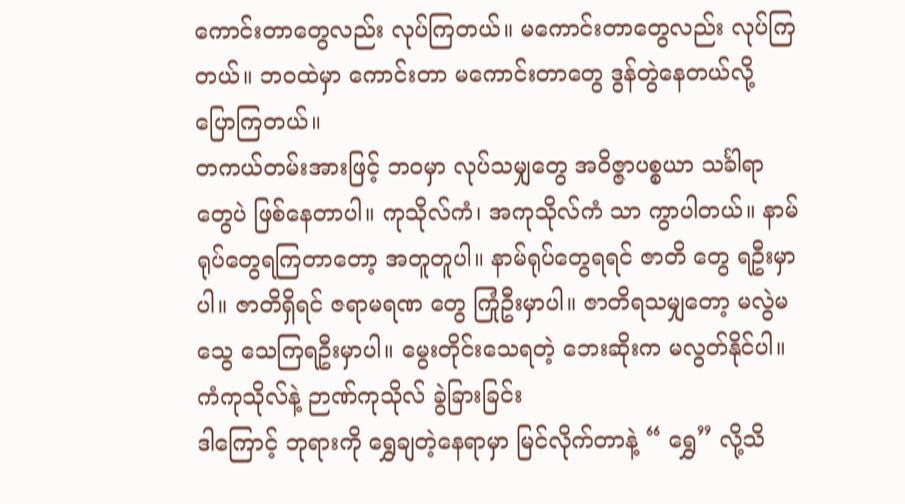ကောင်းတာတွေလည်း လုပ်ကြတယ်။ မကောင်းတာတွေလည်း လုပ်ကြတယ်။ ဘဝထဲမှာ ကောင်းတာ မကောင်းတာတွေ ဒွန်တွဲနေတယ်လို့ ပြောကြတယ်။
တကယ်တမ်းအားဖြင့် ဘဝမှာ လုပ်သမျှတွေ အဝိဇ္ဇာပစ္စယာ သင်္ခါရာ တွေပဲ ဖြစ်နေတာပါ။ ကုသိုလ်ကံ၊ အကုသိုလ်ကံ သာ ကွာပါတယ်။ နာမ်ရုပ်တွေရကြတာတော့ အတူတူပါ။ နာမ်ရုပ်တွေရရင် ဇာတိ တွေ ရဦးမှာပါ။ ဇာတိရှိရင် ဇရာမရဏ တွေ ကြုံဦးမှာပါ။ ဇာတိရသမျှတော့ မလွဲမသွေ သေကြရဦးမှာပါ။ မွေးတိုင်းသေရတဲ့ ဘေးဆိုးက မလွတ်နိုင်ပါ။
ကံကုသိုလ်နဲ့ ဉာဏ်ကုသိုလ် ခွဲခြားခြင်း
ဒါကြောင့် ဘုရားကို ရွှေချတဲ့နေရာမှာ မြင်လိုက်တာနဲ့ “ ရွှေ” လို့သိ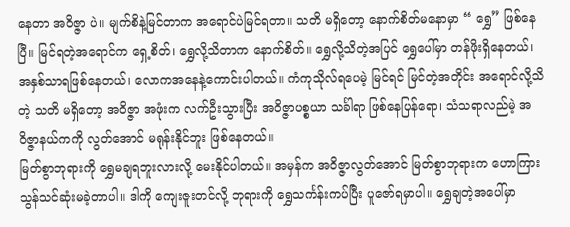နေတာ အဝိဇ္ဇာ ပဲ။ မျက်စိနဲ့မြင်တာက အရောင်ပဲမြင်ရတာ။ သတိ မရှိတော့ နောက်စိတ်မနောမှာ “ ရွှေ” ဖြစ်နေပြီ။ မြင်ရတဲ့အရောင်က ရှေ့စိတ်၊ ရွှေလို့သိတာက နောက်စိတ်။ ရွှေလို့သိတဲ့အပြင် ရွှေပေါ်မှာ တန်ဖိုးရှိနေတယ်၊ အနှစ်သာရဖြစ်နေတယ်၊ လောကအနေနဲ့ကောင်းပါတယ်။ ကံကုသိုလ်ရပေမဲ့ မြင်ရင် မြင်တဲ့အတိုင်း အရောင်လို့သိတဲ့ သတိ မရှိတော့ အဝိဇ္ဇာ အဖုံးက လက်ဦးသွားပြီး အဝိဇ္ဇာပစ္စယာ သင်္ခါရာ ဖြစ်နေပြန်ရော၊ သံသရာလည်မဲ့ အဝိဇ္ဇာနယ်ကကို လွတ်အောင် မရုန်းနိုင်ဘူး ဖြစ်နေတယ်။
မြတ်စွာဘုရားကို ရွှေမချရဘူးလားလို့ မေးနိုင်ပါတယ်။ အမှန်က အဝိဇ္ဇာလွတ်အောင် မြတ်စွာဘုရားက ဟောကြားသွန်သင်ဆုံးမခဲ့တာပါ။ ဒါကို ကျေးဇူးတင်လို့ ဘုရားကို ရွှေသင်္ကန်းကပ်ပြီး ပူဇော်ရမှာပါ။ ရွှေချတဲ့အပေါ်မှာ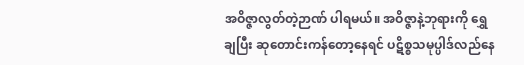အဝိဇ္ဇာလွတ်တဲ့ဉာဏ် ပါရမယ်။ အဝိဇ္ဇာနဲ့ဘုရားကို ရွှေချပြီး ဆုတောင်းကန်တော့နေရင် ပဋိစ္စသမုပ္ပါဒ်လည်နေ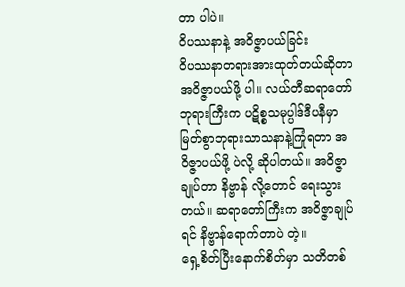တာ ပါပဲ။
ဝိပဿနာနဲ့ အဝိဇ္ဇာပယ်ခြင်း
ဝိပဿနာတရားအားထုတ်တယ်ဆိုတာ အဝိဇ္ဇာပယ်ဖို့ ပါ။ လယ်တီဆရာတော်ဘုရားကြီးက ပဋိစ္စသမုပ္ပါဒ်ဒီပနီမှာ မြတ်စွာဘုရားသာသနာနဲ့ကြုံရတာ အဝိဇ္ဇာပယ်ဖို့ ပဲလို့ ဆိုပါတယ်။ အဝိဇ္ဇာချုပ်တာ နိဗ္ဗာန် လို့တောင် ရေးသွားတယ်။ ဆရာတော်ကြီးက အဝိဇ္ဇာချုပ်ရင် နိဗ္ဗာန်ရောက်တာပဲ တဲ့။
ရှေ့စိတ်ပြီးနောက်စိတ်မှာ သတိတစ်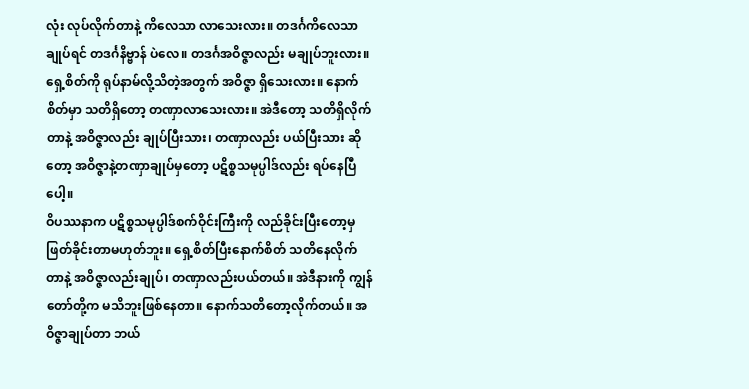လုံး လုပ်လိုက်တာနဲ့ ကိလေသာ လာသေးလား။ တဒင်္ဂကိလေသာချုပ်ရင် တဒင်္ဂနိဗ္ဗာန် ပဲလေ။ တဒင်္ဂအဝိဇ္ဇာလည်း မချုပ်ဘူးလား။ ရှေ့စိတ်ကို ရုပ်နာမ်လို့သိတဲ့အတွက် အဝိဇ္ဇာ ရှိသေးလား။ နောက်စိတ်မှာ သတိရှိတော့ တဏှာလာသေးလား။ အဲဒီတော့ သတိရှိလိုက်တာနဲ့ အဝိဇ္ဇာလည်း ချုပ်ပြီးသား၊ တဏှာလည်း ပယ်ပြီးသား ဆိုတော့ အဝိဇ္ဇာနဲ့တဏှာချုပ်မှတော့ ပဋိစ္စသမုပ္ပါဒ်လည်း ရပ်နေပြီ ပေါ့။
ဝိပဿနာက ပဋိစ္စသမုပ္ပါဒ်စက်ဝိုင်းကြီးကို လည်ခိုင်းပြီးတော့မှ ဖြတ်ခိုင်းတာမဟုတ်ဘူး။ ရှေ့စိတ်ပြီးနောက်စိတ် သတိနေလိုက်တာနဲ့ အဝိဇ္ဇာလည်းချုပ်၊ တဏှာလည်းပယ်တယ်။ အဲဒီနားကို ကျွန်တော်တို့က မသိဘူးဖြစ်နေတာ။ နောက်သတိတော့လိုက်တယ်။ အဝိဇ္ဇာချုပ်တာ ဘယ်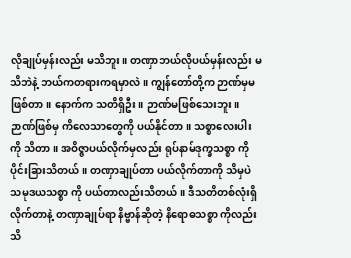လိုချုပ်မှန်းလည်း မသိဘူး။ တဏှာဘယ်လိုပယ်မှန်းလည်း မသိဘဲနဲ့ ဘယ်ကတရားကရမှာလဲ။ ကျွန်တော်တို့က ဉာဏ်မှမဖြစ်တာ။ နောက်က သတိရှိဦး။ ဉာဏ်မဖြစ်သေးဘူး။ ဉာဏ်ဖြစ်မှ ကိလေသာတွေကို ပယ်နိုင်တာ။ သစ္စာလေးပါးကို သိတာ။ အဝိဇ္ဇာပယ်လိုက်မှလည်း ရုပ်နာမ်ဒုက္ခသစ္စာ ကို ပိုင်းခြားသိတယ်။ တဏှာချုပ်တာ ပယ်လိုက်တာကို သိမှပဲ သမုဒယသစ္စာ ကို ပယ်တာလည်းသိတယ်။ ဒီသတိတစ်လုံးရှိလိုက်တာနဲ့ တဏှာချုပ်ရာ နိဗ္ဗာန်ဆိုတဲ့ နိရောဓသစ္စာ ကိုလည်း သိ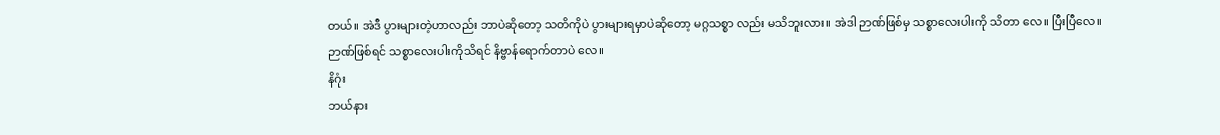တယ်။ အဲဒီ ပွားများတဲ့ဟာလည်း ဘာပဲဆိုတော့ သတိကိုပဲ ပွားများရမှာပဲဆိုတော့ မဂ္ဂသစ္စာ လည်း မသိဘူးလား။ အဲဒါ ဉာဏ်ဖြစ်မှ သစ္စာလေးပါးကို သိတာ လေ။ ပြီးပြီလေ။ ဉာဏ်ဖြစ်ရင် သစ္စာလေးပါးကိုသိရင် နိဗ္ဗာန်ရောက်တာပဲ လေ။
နိဂုံး
ဘယ်နား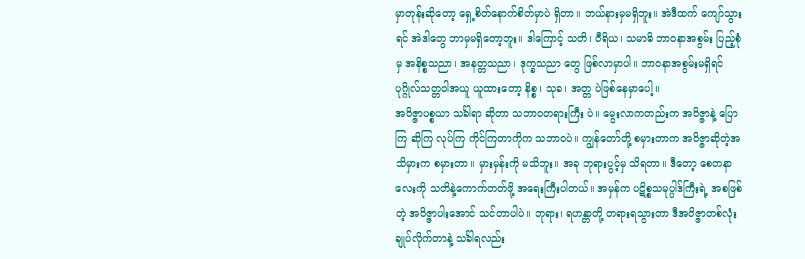မှာတုန်းဆိုတော့ ရှေ့စိတ်နောက်စိတ်မှာပဲ ရှိတာ။ ဘယ်နားမှမရှိဘူး။ အဲဒီထက် ကျော်သွားရင် အဲဒါတွေ ဘာမှမရှိတော့ဘူး။ ဒါကြောင့် သတိ၊ ဝီရိယ၊ သမာဓိ ဘာဝနာအစွမ်း ပြည့်စုံမှ အနိစ္စသညာ၊ အနတ္တသညာ၊ ဒုက္ခသညာ တွေ ဖြစ်လာမှာပါ။ ဘာဝနာအစွမ်းမရှိရင် ပုဂ္ဂိုလ်သတ္တဝါအယူ ယူထားတော့ နိစ္စ၊ သုခ၊ အတ္တ ပဲဖြစ်နေမှာပေါ့။
အဝိဇ္ဇာပစ္စယာ သင်္ခါရာ ဆိုတာ သဘာဝတရားကြီး ပဲ။ မွေးလာကတည်းက အဝိဇ္ဇာနဲ့ ပြောကြ ဆိုကြ လုပ်ကြ ကိုင်ကြတာကိုက သဘာဝပဲ။ ကျွန်တော်တို့ စမှားတာက အဝိဇ္ဇာဆိုတဲ့အသိမှားက စမှားတာ။ မှားမှန်းကို မသိဘူး။ အခု ဘုရားပွင့်မှ သိရတာ။ ဒီတော့ စေတနာလေးကို သတိနဲ့ကောက်တတ်ဖို့ အရေးကြီးပါတယ်။ အမှန်က ပဋိစ္စသမုပ္ပါဒ်ကြီးရဲ့ အစဖြစ်တဲ့ အဝိဇ္ဇာပါးအောင် သင်တာပါပဲ။ ဘုရား၊ ရဟန္တာတို့ တရားရသွားတာ ဒီအဝိဇ္ဇာတစ်လုံးချုပ်လိုက်တာနဲ့ သင်္ခါရလည်း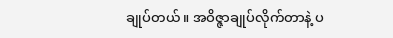ချုပ်တယ်။ အဝိဇ္ဇာချုပ်လိုက်တာနဲ့ ပ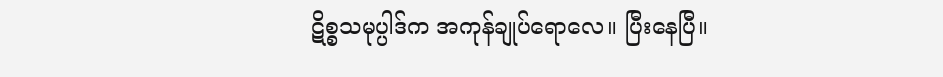ဋိစ္စသမုပ္ပါဒ်က အကုန်ချုပ်ရောလေ။ ပြီးနေပြီ။